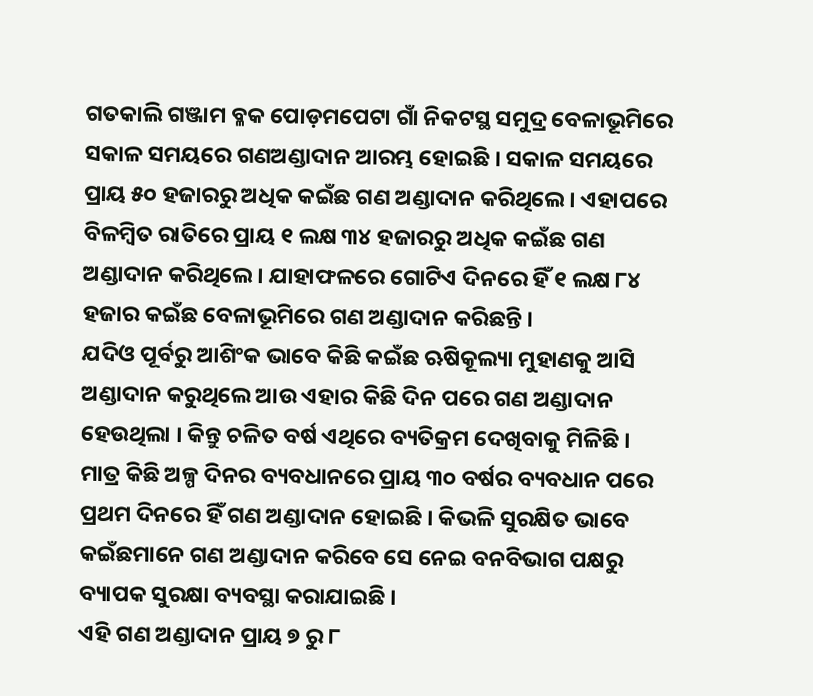ଗତକାଲି ଗଞ୍ଜାମ ବ୍ଳକ ପୋଡ଼ମପେଟା ଗାଁ ନିକଟସ୍ଥ ସମୁଦ୍ର ବେଳାଭୂମିରେ ସକାଳ ସମୟରେ ଗଣଅଣ୍ଡାଦାନ ଆରମ୍ଭ ହୋଇଛି । ସକାଳ ସମୟରେ ପ୍ରାୟ ୫୦ ହଜାରରୁ ଅଧିକ କଇଁଛ ଗଣ ଅଣ୍ଡାଦାନ କରିଥିଲେ । ଏହାପରେ ବିଳମ୍ବିତ ରାତିରେ ପ୍ରାୟ ୧ ଲକ୍ଷ ୩୪ ହଜାରରୁ ଅଧିକ କଇଁଛ ଗଣ ଅଣ୍ଡାଦାନ କରିଥିଲେ । ଯାହାଫଳରେ ଗୋଟିଏ ଦିନରେ ହିଁ ୧ ଲକ୍ଷ ୮୪ ହଜାର କଇଁଛ ବେଳାଭୂମିରେ ଗଣ ଅଣ୍ଡାଦାନ କରିଛନ୍ତି ।
ଯଦିଓ ପୂର୍ବରୁ ଆଶିଂକ ଭାବେ କିଛି କଇଁଛ ଋଷିକୂଲ୍ୟା ମୁହାଣକୁ ଆସି ଅଣ୍ଡାଦାନ କରୁଥିଲେ ଆଉ ଏହାର କିଛି ଦିନ ପରେ ଗଣ ଅଣ୍ଡାଦାନ ହେଉଥିଲା । କିନ୍ତୁ ଚଳିତ ବର୍ଷ ଏଥିରେ ବ୍ୟତିକ୍ରମ ଦେଖିବାକୁ ମିଳିଛି । ମାତ୍ର କିଛି ଅଳ୍ପ ଦିନର ବ୍ୟବଧାନରେ ପ୍ରାୟ ୩୦ ବର୍ଷର ବ୍ୟବଧାନ ପରେ ପ୍ରଥମ ଦିନରେ ହିଁ ଗଣ ଅଣ୍ଡାଦାନ ହୋଇଛି । କିଭଳି ସୁରକ୍ଷିତ ଭାବେ କଇଁଛମାନେ ଗଣ ଅଣ୍ଡାଦାନ କରିବେ ସେ ନେଇ ବନବିଭାଗ ପକ୍ଷରୁ ବ୍ୟାପକ ସୁରକ୍ଷା ବ୍ୟବସ୍ଥା କରାଯାଇଛି ।
ଏହି ଗଣ ଅଣ୍ଡାଦାନ ପ୍ରାୟ ୭ ରୁ ୮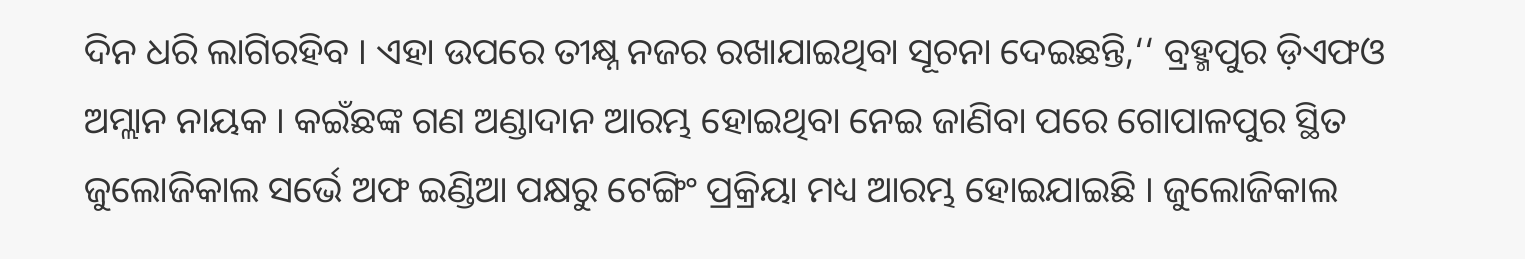ଦିନ ଧରି ଲାଗିରହିବ । ଏହା ଉପରେ ତୀକ୍ଷ୍ନ ନଜର ରଖାଯାଇଥିବା ସୂଚନା ଦେଇଛନ୍ତି,‘‘ ବ୍ରହ୍ମପୁର ଡ଼ିଏଫଓ ଅମ୍ଲାନ ନାୟକ । କଇଁଛଙ୍କ ଗଣ ଅଣ୍ଡାଦାନ ଆରମ୍ଭ ହୋଇଥିବା ନେଇ ଜାଣିବା ପରେ ଗୋପାଳପୁର ସ୍ଥିତ ଜୁଲୋଜିକାଲ ସର୍ଭେ ଅଫ ଇଣ୍ଡିଆ ପକ୍ଷରୁ ଟେଙ୍ଗିଂ ପ୍ରକ୍ରିୟା ମଧ୍ୟ ଆରମ୍ଭ ହୋଇଯାଇଛି । ଜୁଲୋଜିକାଲ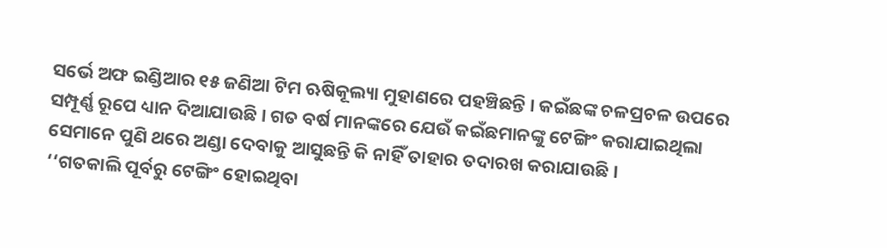ସର୍ଭେ ଅଫ ଇଣ୍ଡିଆର ୧୫ ଜଣିଆ ଟିମ ଋଷିକୂଲ୍ୟା ମୁହାଣରେ ପହଞ୍ଚିଛନ୍ତି । କଇଁଛଙ୍କ ଚଳପ୍ରଚଳ ଉପରେ ସମ୍ପୂର୍ଣ୍ଣ ରୂପେ ଧ୍ୟାନ ଦିଆଯାଉଛି । ଗତ ବର୍ଷ ମାନଙ୍କରେ ଯେଉଁ କଇଁଛମାନଙ୍କୁ ଟେଙ୍ଗିଂ କରାଯାଇଥିଲା ସେମାନେ ପୁଣି ଥରେ ଅଣ୍ଡା ଦେବାକୁ ଆସୁଛନ୍ତି କି ନାହିଁ ତାହାର ତଦାରଖ କରାଯାଉଛି ।
‘‘ଗତକାଲି ପୂର୍ବରୁ ଟେଙ୍ଗିଂ ହୋଇଥିବା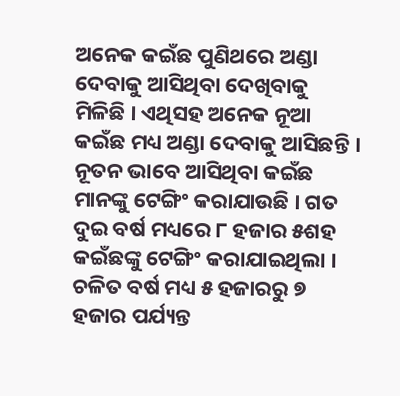ଅନେକ କଇଁଛ ପୁଣିଥରେ ଅଣ୍ଡା ଦେବାକୁ ଆସିଥିବା ଦେଖିବାକୁ ମିଳିଛି । ଏଥିସହ ଅନେକ ନୂଆ କଇଁଛ ମଧ୍ୟ ଅଣ୍ଡା ଦେବାକୁ ଆସିଛନ୍ତି । ନୂତନ ଭାବେ ଆସିଥିବା କଇଁଛ ମାନଙ୍କୁ ଟେଙ୍ଗିଂ କରାଯାଉଛି । ଗତ ଦୁଇ ବର୍ଷ ମଧ୍ୟରେ ୮ ହଜାର ୫ଶହ କଇଁଛଙ୍କୁ ଟେଙ୍ଗିଂ କରାଯାଇଥିଲା । ଚଳିତ ବର୍ଷ ମଧ୍ୟ ୫ ହଜାରରୁ ୭ ହଜାର ପର୍ଯ୍ୟନ୍ତ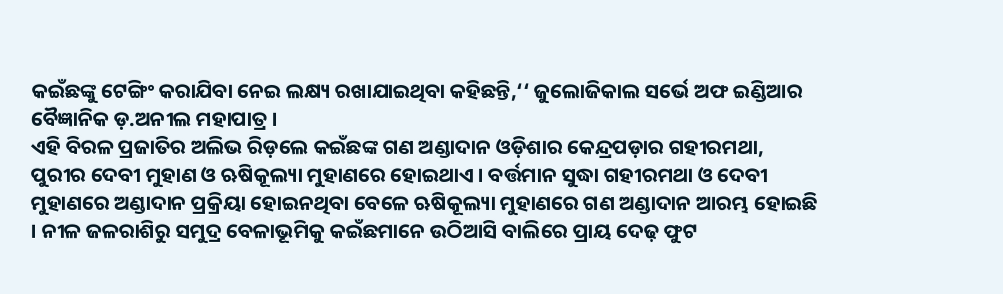କଇଁଛଙ୍କୁ ଟେଙ୍ଗିଂ କରାଯିବା ନେଇ ଲକ୍ଷ୍ୟ ରଖାଯାଇଥିବା କହିଛନ୍ତି,‘‘ ଜୁଲୋଜିକାଲ ସର୍ଭେ ଅଫ ଇଣ୍ଡିଆର ବୈଜ୍ଞାନିକ ଡ଼.ଅନୀଲ ମହାପାତ୍ର ।
ଏହି ବିରଳ ପ୍ରଜାତିର ଅଲିଭ ରିଡ଼ଲେ କଇଁଛଙ୍କ ଗଣ ଅଣ୍ଡାଦାନ ଓଡ଼ିଶାର କେନ୍ଦ୍ରପଡ଼ାର ଗହୀରମଥା, ପୁରୀର ଦେବୀ ମୁହାଣ ଓ ଋଷିକୂଲ୍ୟା ମୁହାଣରେ ହୋଇଥାଏ । ବର୍ତ୍ତମାନ ସୁଦ୍ଧା ଗହୀରମଥା ଓ ଦେବୀ ମୁହାଣରେ ଅଣ୍ଡାଦାନ ପ୍ରକ୍ରିୟା ହୋଇନଥିବା ବେଳେ ଋଷିକୂଲ୍ୟା ମୁହାଣରେ ଗଣ ଅଣ୍ଡାଦାନ ଆରମ୍ଭ ହୋଇଛି । ନୀଳ ଜଳରାଶିରୁ ସମୁଦ୍ର ବେଳାଭୂମିକୁ କଇଁଛମାନେ ଉଠିଆସି ବାଲିରେ ପ୍ରାୟ ଦେଢ଼ ଫୁଟ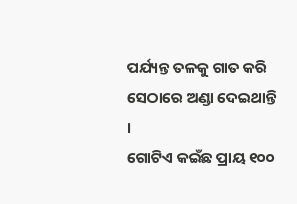ପର୍ଯ୍ୟନ୍ତ ତଳକୁ ଗାତ କରି ସେଠାରେ ଅଣ୍ଡା ଦେଇଥାନ୍ତି ।
ଗୋଟିଏ କଇଁଛ ପ୍ରାୟ ୧୦୦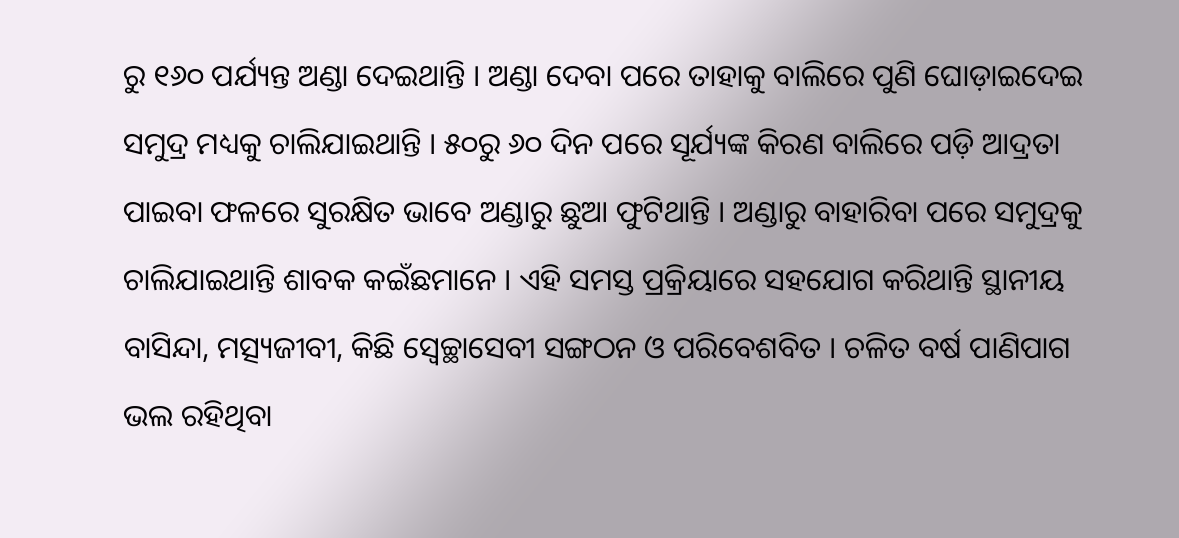ରୁ ୧୬୦ ପର୍ଯ୍ୟନ୍ତ ଅଣ୍ଡା ଦେଇଥାନ୍ତି । ଅଣ୍ଡା ଦେବା ପରେ ତାହାକୁ ବାଲିରେ ପୁଣି ଘୋଡ଼ାଇଦେଇ ସମୁଦ୍ର ମଧ୍ୟକୁ ଚାଲିଯାଇଥାନ୍ତି । ୫୦ରୁ ୬୦ ଦିନ ପରେ ସୂର୍ଯ୍ୟଙ୍କ କିରଣ ବାଲିରେ ପଡ଼ି ଆଦ୍ରତା ପାଇବା ଫଳରେ ସୁରକ୍ଷିତ ଭାବେ ଅଣ୍ଡାରୁ ଛୁଆ ଫୁଟିଥାନ୍ତି । ଅଣ୍ଡାରୁ ବାହାରିବା ପରେ ସମୁଦ୍ରକୁ ଚାଲିଯାଇଥାନ୍ତି ଶାବକ କଇଁଛମାନେ । ଏହି ସମସ୍ତ ପ୍ରକ୍ରିୟାରେ ସହଯୋଗ କରିଥାନ୍ତି ସ୍ଥାନୀୟ ବାସିନ୍ଦା, ମତ୍ସ୍ୟଜୀବୀ, କିଛି ସ୍ୱେଚ୍ଛାସେବୀ ସଙ୍ଗଠନ ଓ ପରିବେଶବିତ । ଚଳିତ ବର୍ଷ ପାଣିପାଗ ଭଲ ରହିଥିବା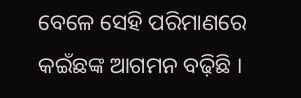ବେଳେ ସେହି ପରିମାଣରେ କଇଁଛଙ୍କ ଆଗମନ ବଢ଼ିଛି ।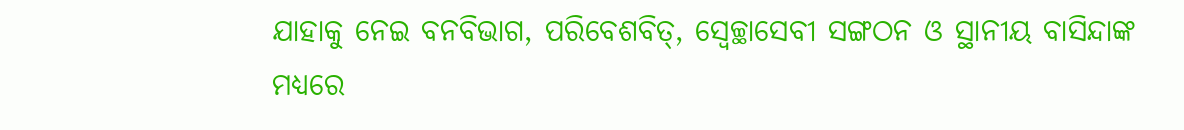ଯାହାକୁ ନେଇ ବନବିଭାଗ, ପରିବେଶବିତ୍, ସ୍ୱେଚ୍ଛାସେବୀ ସଙ୍ଗଠନ ଓ ସ୍ଥାନୀୟ ବାସିନ୍ଦାଙ୍କ ମଧ୍ୟରେ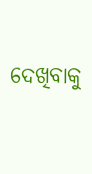ଦେଖିବାକୁ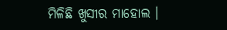ମିଳିଛି ଖୁସୀର ମାହୋଲ ।